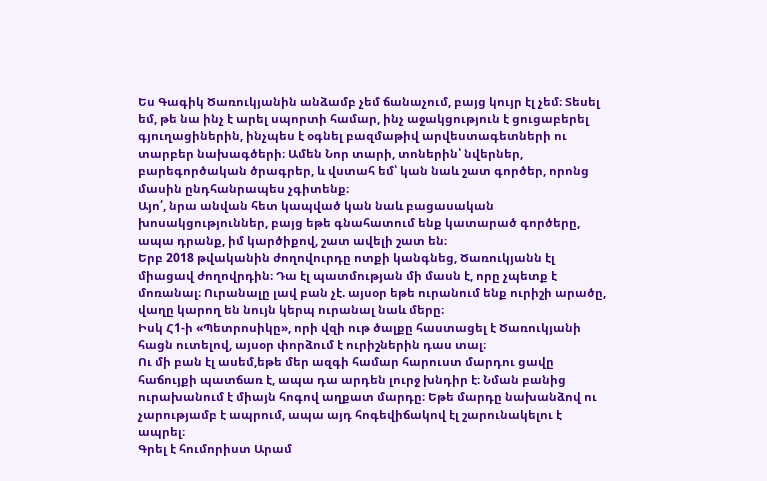Ես Գագիկ Ծառուկյանին անձամբ չեմ ճանաչում, բայց կույր էլ չեմ։ Տեսել եմ, թե նա ինչ է արել սպորտի համար, ինչ աջակցություն է ցուցաբերել գյուղացիներին, ինչպես է օգնել բազմաթիվ արվեստագետների ու տարբեր նախագծերի։ Ամեն Նոր տարի, տոներին՝ նվերներ, բարեգործական ծրագրեր, և վստահ եմ՝ կան նաև շատ գործեր, որոնց մասին ընդհանրապես չգիտենք։
Այո՛, նրա անվան հետ կապված կան նաև բացասական խոսակցություններ, բայց եթե գնահատում ենք կատարած գործերը, ապա դրանք, իմ կարծիքով, շատ ավելի շատ են։
Երբ 2018 թվականին ժողովուրդը ոտքի կանգնեց, Ծառուկյանն էլ միացավ ժողովրդին։ Դա էլ պատմության մի մասն է, որը չպետք է մոռանալ։ Ուրանալը լավ բան չէ. այսօր եթե ուրանում ենք ուրիշի արածը, վաղը կարող են նույն կերպ ուրանալ նաև մերը։
Իսկ Հ1-ի «Պետրոսիկը», որի վզի ութ ծալքը հաստացել է Ծառուկյանի հացն ուտելով, այսօր փորձում է ուրիշներին դաս տալ։
Ու մի բան էլ ասեմ,եթե մեր ազգի համար հարուստ մարդու ցավը հաճույքի պատճառ է, ապա դա արդեն լուրջ խնդիր է։ Նման բանից ուրախանում է միայն հոգով աղքատ մարդը։ Եթե մարդը նախանձով ու չարությամբ է ապրում, ապա այդ հոգեվիճակով էլ շարունակելու է ապրել։
Գրել է հումորիստ Արամ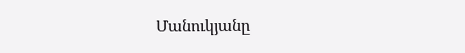Մանուկյանը